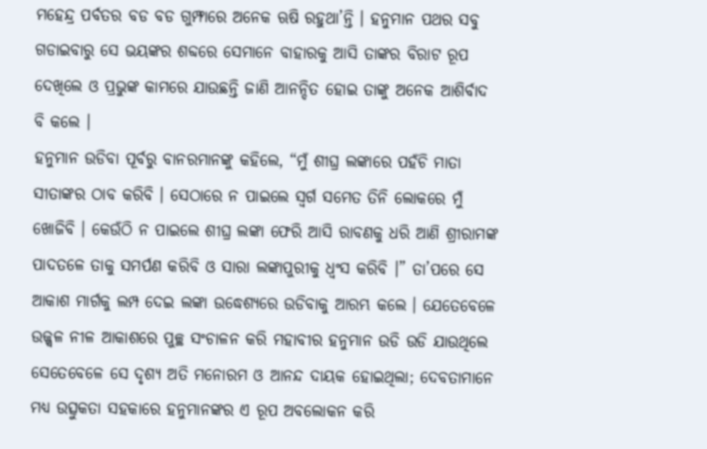ମହେନ୍ଦ୍ର ପର୍ବତର ବଡ ବଡ ଗୁମ୍ଫାରେ ଅନେକ ଋଷି ରହୁଥା’ନ୍ତି । ହନୁମାନ ପଥର ସବୁ ଗଡାଇବାରୁ ସେ ଭୟଙ୍କର ଶବ୍ଦରେ ସେମାନେ ବାହାରକୁ ଆସି ତାଙ୍କର ବିରାଟ ରୂପ ଦେଖିଲେ ଓ ପ୍ରଭୁଙ୍କ କାମରେ ଯାଉଛନ୍ତି ଜାଣି ଆନନ୍ଦିତ ହୋଇ ତାଙ୍କୁ ଅନେକ ଆଶିର୍ବାଦ ବି କଲେ ।
ହନୁମାନ ଉଡିବା ପୂର୍ବରୁ ବାନରମାନଙ୍କୁ କହିଲେ, “ମୁଁ ଶୀଘ୍ର ଲଙ୍କାରେ ପହଁଚି ମାତା ସୀତାଙ୍କର ଠାବ କରିବି । ସେଠାରେ ନ ପାଇଲେ ସ୍ୱର୍ଗ ସମେତ ତିନି ଲୋକରେ ମୁଁ ଖୋଜିବି । କେଉଁଠି ନ ପାଇଲେ ଶୀଘ୍ର ଲଙ୍କା ଫେରି ଆସି ରାବଣକୁ ଧରି ଆଣି ଶ୍ରୀରାମଙ୍କ ପାଦତଳେ ତାକୁ ସମର୍ପଣ କରିବି ଓ ସାରା ଲଙ୍କାପୁରୀକୁ ଧ୍ୱଂସ କରିବି ।” ତା’ପରେ ସେ ଆକାଶ ମାର୍ଗକୁ ଲମ୍ପ ଦେଇ ଲଙ୍କା ଉଦ୍ଧେଶ୍ୟରେ ଉଡିବାକୁ ଆରମ୍ଭ କଲେ । ଯେତେବେଳେ ଉଜ୍ଜ୍ୱଳ ନୀଳ ଆକାଶରେ ପୁଚ୍ଛ ସଂଚାଳନ କରି ମହାବୀର ହନୁମାନ ଉଡି ଉଡି ଯାଉଥିଲେ ସେତେବେଳେ ସେ ଦୃଶ୍ୟ ଅତି ମନୋରମ ଓ ଆନନ୍ଦ ଦାୟକ ହୋଇଥିଲା; ଦେବତାମାନେ ମଧ୍ୟ ଉତ୍ସୁକତା ସହକାରେ ହନୁମାନଙ୍କର ଏ ରୂପ ଅବଲୋକନ କରି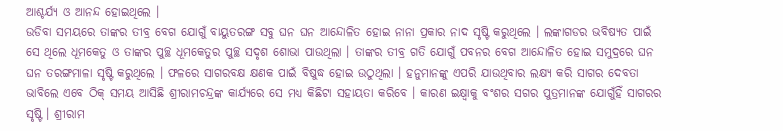ଆଶ୍ଚର୍ଯ୍ୟ ଓ ଆନନ୍ଦ ହୋଇଥିଲେ ।
ଉଡିବା ସମୟରେ ତାଙ୍କର ତୀବ୍ର ବେଗ ଯୋଗୁଁ ବାୟୁତରଙ୍ଗ ସବୁ ଘନ ଘନ ଆନ୍ଦୋଳିତ ହୋଇ ନାନା ପ୍ରକାର ନାଦ ସୃଷ୍ଟି କରୁଥିଲେ । ଲଙ୍କାଗଡର ଭବିଷ୍ୟତ ପାଇଁ ସେ ଥିଲେ ଧୂମକେତୁ ଓ ତାଙ୍କର ପୁଚ୍ଛ ଧୂମକେତୁର ପୁଚ୍ଛ ସଦୃଶ ଶୋଭା ପାଉଥିଲା । ତାଙ୍କର ତୀବ୍ର ଗତି ଯୋଗୁଁ ପବନର ବେଗ ଆନ୍ଦୋଳିତ ହୋଇ ସମୁଦ୍ରରେ ଘନ ଘନ ତରଙ୍ଗମାଳା ସୃଷ୍ଟି କରୁଥିଲେ । ଫଳରେ ସାଗରବକ୍ଷ କ୍ଷଣକ ପାଇଁ ବିଷୁଦ୍ଧ ହୋଇ ଉଠୁଥିଲା । ହନୁମାନଙ୍କୁ ଏପରି ଯାଉଥିବାର ଲକ୍ଷ୍ୟ କରି ସାଗର ଦେବତା ଭାବିଲେ ଏବେ ଠିକ୍ ସମୟ ଆସିଛି ଶ୍ରୀରାମଚନ୍ଦ୍ରଙ୍କ କାର୍ଯ୍ୟରେ ସେ ମଧ୍ୟ କିଛିଟା ସହାୟତା କରିବେ । କାରଣ ଇକ୍ଷ୍ୱାକୁ ବଂଶର ସଗର ପୁତ୍ରମାନଙ୍କ ଯୋଗୁଁହିଁ ସାଗରର ସୃଷ୍ଟି । ଶ୍ରୀରାମ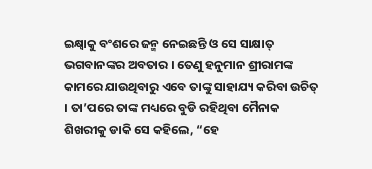ଇକ୍ଷ୍ୱାକୁ ବଂଶରେ ଜନ୍ମ ନେଇଛନ୍ତି ଓ ସେ ସାକ୍ଷାତ୍ ଭଗବାନଙ୍କର ଅବତାର । ତେଣୁ ହନୁମାନ ଶ୍ରୀରାମଙ୍କ କାମରେ ଯାଉଥିବାରୁ ଏବେ ତାଙ୍କୁ ସାହାଯ୍ୟ କରିବା ଉଚିତ୍ । ତା’ପରେ ତାଙ୍କ ମଧ୍ୟରେ ବୁଡି ରହିଥିବା ମୈନାକ ଶିଖରୀକୁ ଡାକି ସେ କହିଲେ, “ହେ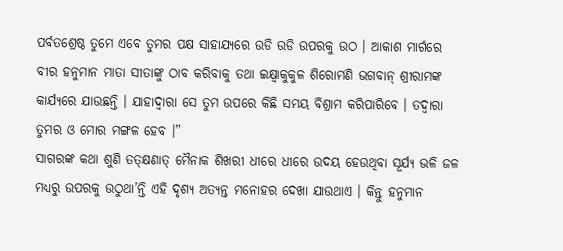ପର୍ବତଶ୍ରେଷ୍ଠ ତୁମେ ଏବେ ତୁମର ପକ୍ଷ ସାହାଯ୍ୟରେ ଉଡି ଉଡି ଉପରକୁ ଉଠ । ଆକାଶ ମାର୍ଗରେ ବୀର ହନୁମାନ ମାତା ସୀତାଙ୍କୁ ଠାବ କରିବାକୁ ତଥା ଇକ୍ଷ୍ୱାକୁକୁଳ ଶିରୋମଣି ଭଗବାନ୍ ଶ୍ରୀରାମଙ୍କ କାର୍ଯ୍ୟରେ ଯାଉଛନ୍ତି । ଯାହାଦ୍ୱାରା ସେ ତୁମ ଉପରେ କିଛି ସମୟ ବିଶ୍ରାମ କରିପାରିବେ । ତଦ୍ୱାରା ତୁମର ଓ ମୋର ମଙ୍ଗଳ ହେବ ।”
ସାଗରଙ୍କ କଥା ଶୁଣି ତତ୍କ୍ଷଣାତ୍ ମୈନାକ ଶିଖରୀ ଧୀରେ ଧୀରେ ଉଦୟ ହେଉଥିବା ସୂର୍ଯ୍ୟ ଭଳି ଜଳ ମଧ୍ୟରୁ ଉପରକୁ ଉଠୁଥା’ନ୍ତି ଏହି ଦୃଶ୍ୟ ଅତ୍ୟନ୍ତ ମନୋହର ଦେଖା ଯାଉଥାଏ । କିନ୍ତୁ ହନୁମାନ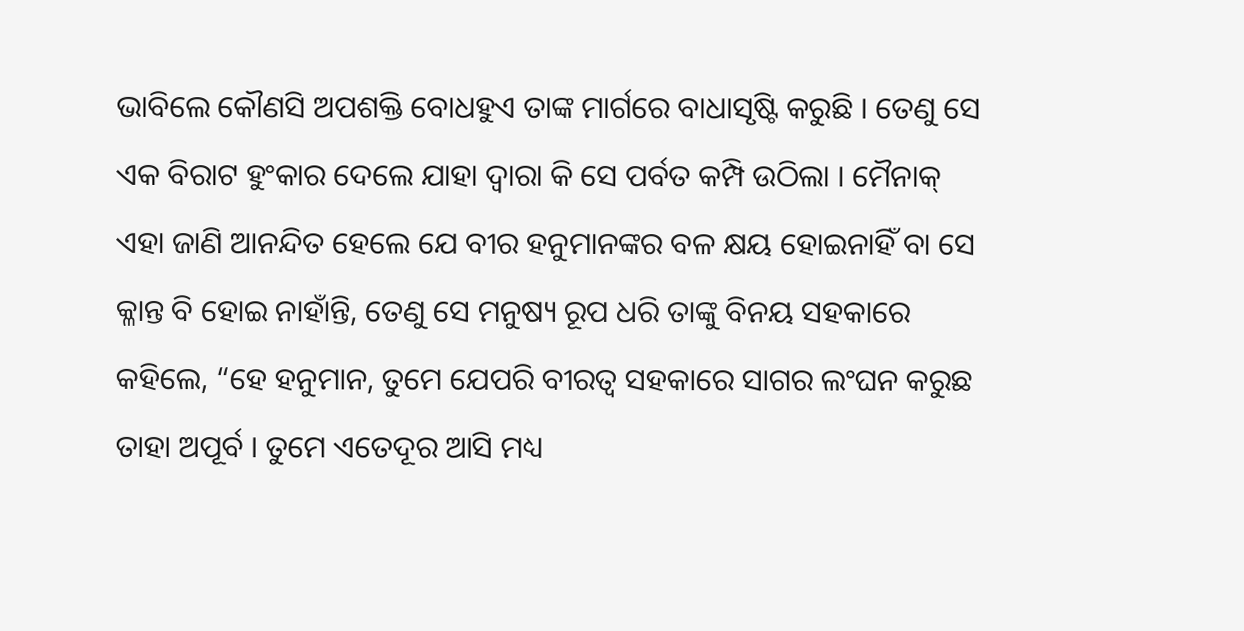ଭାବିଲେ କୌଣସି ଅପଶକ୍ତି ବୋଧହୁଏ ତାଙ୍କ ମାର୍ଗରେ ବାଧାସୃଷ୍ଟି କରୁଛି । ତେଣୁ ସେ ଏକ ବିରାଟ ହୁଂକାର ଦେଲେ ଯାହା ଦ୍ୱାରା କି ସେ ପର୍ବତ କମ୍ପି ଉଠିଲା । ମୈନାକ୍ ଏହା ଜାଣି ଆନନ୍ଦିତ ହେଲେ ଯେ ବୀର ହନୁମାନଙ୍କର ବଳ କ୍ଷୟ ହୋଇନାହିଁ ବା ସେ କ୍ଳାନ୍ତ ବି ହୋଇ ନାହାଁନ୍ତି, ତେଣୁ ସେ ମନୁଷ୍ୟ ରୂପ ଧରି ତାଙ୍କୁ ବିନୟ ସହକାରେ କହିଲେ, “ହେ ହନୁମାନ, ତୁମେ ଯେପରି ବୀରତ୍ୱ ସହକାରେ ସାଗର ଲଂଘନ କରୁଛ ତାହା ଅପୂର୍ବ । ତୁମେ ଏତେଦୂର ଆସି ମଧ୍ୟ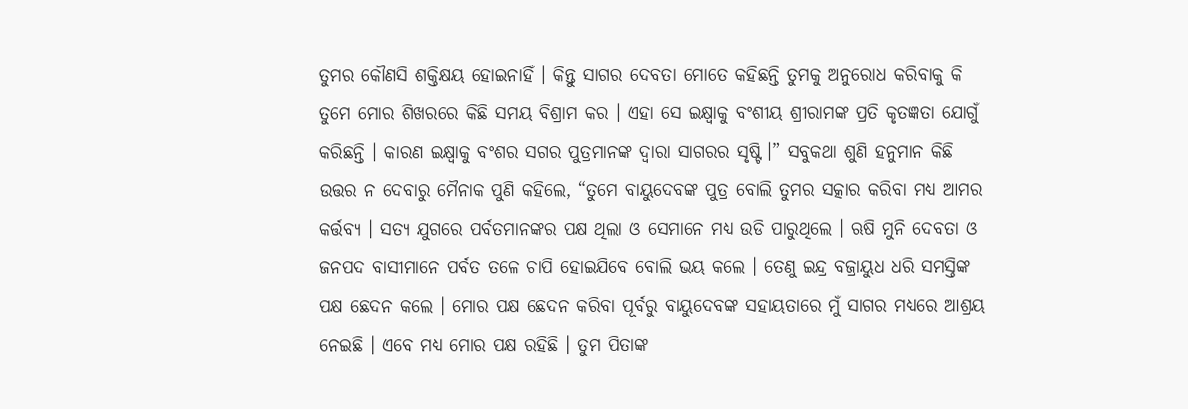ତୁମର କୌଣସି ଶକ୍ତିକ୍ଷୟ ହୋଇନାହିଁ । କିନ୍ତୁ ସାଗର ଦେବତା ମୋତେ କହିଛନ୍ତି ତୁମକୁ ଅନୁରୋଧ କରିବାକୁ କି ତୁମେ ମୋର ଶିଖରରେ କିଛି ସମୟ ବିଶ୍ରାମ କର । ଏହା ସେ ଇକ୍ଷ୍ୱାକୁ ବଂଶୀୟ ଶ୍ରୀରାମଙ୍କ ପ୍ରତି କୃତଜ୍ଞତା ଯୋଗୁଁ କରିଛନ୍ତି । କାରଣ ଇକ୍ଷ୍ୱାକୁ ବଂଶର ସଗର ପୁତ୍ରମାନଙ୍କ ଦ୍ୱାରା ସାଗରର ସୃଷ୍ଟି ।” ସବୁକଥା ଶୁଣି ହନୁମାନ କିଛି ଉତ୍ତର ନ ଦେବାରୁ ମୈନାକ ପୁଣି କହିଲେ, “ତୁମେ ବାୟୁଦେବଙ୍କ ପୁତ୍ର ବୋଲି ତୁମର ସତ୍କାର କରିବା ମଧ୍ୟ ଆମର କର୍ତ୍ତବ୍ୟ । ସତ୍ୟ ଯୁଗରେ ପର୍ବତମାନଙ୍କର ପକ୍ଷ ଥିଲା ଓ ସେମାନେ ମଧ୍ୟ ଉଡି ପାରୁଥିଲେ । ଋଷି ମୁନି ଦେବତା ଓ ଜନପଦ ବାସୀମାନେ ପର୍ବତ ତଳେ ଚାପି ହୋଇଯିବେ ବୋଲି ଭୟ କଲେ । ତେଣୁ ଇନ୍ଦ୍ର ବଜ୍ରାୟୁଧ ଧରି ସମସ୍ତିଙ୍କ ପକ୍ଷ ଛେଦନ କଲେ । ମୋର ପକ୍ଷ ଛେଦନ କରିବା ପୂର୍ବରୁ ବାୟୁଦେବଙ୍କ ସହାୟତାରେ ମୁଁ ସାଗର ମଧ୍ୟରେ ଆଶ୍ରୟ ନେଇଛି । ଏବେ ମଧ୍ୟ ମୋର ପକ୍ଷ ରହିଛି । ତୁମ ପିତାଙ୍କ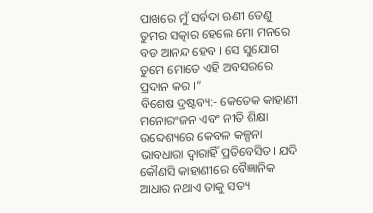ପାଖରେ ମୁଁ ସର୍ବଦା ଋଣୀ ତେଣୁ ତୁମର ସତ୍କାର ହେଲେ ମୋ ମନରେ ବଡ ଆନନ୍ଦ ହେବ । ସେ ସୁଯୋଗ ତୁମେ ମୋତେ ଏହି ଅବସରରେ ପ୍ରଦାନ କର ।”
ବିଶେଷ ଦ୍ରଷ୍ଟବ୍ୟ:- କେତେକ କାହାଣୀ ମନୋରଂଜନ ଏବଂ ନୀତି ଶିକ୍ଷା ଉବ୍ଦେଶ୍ୟରେ କେବଳ କଳ୍ପନା ଭାବଧାରା ଦ୍ୱାରାହିଁ ପ୍ରତିବେସିତ। ଯଦି କୌଣସି କାହାଣୀରେ ବୈଜ୍ଞାନିକ ଆଧାର ନଥାଏ ତାକୁ ସତ୍ୟ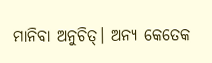ମାନିବା ଅନୁଚିତ୍। ଅନ୍ୟ କେତେକ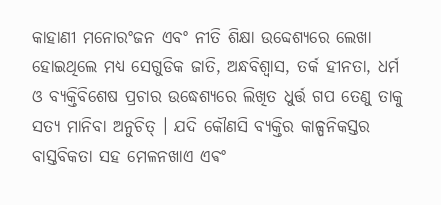କାହାଣୀ ମନୋରଂଜନ ଏବଂ ନୀତି ଶିକ୍ଷା ଉବ୍ଦେଶ୍ୟରେ ଲେଖା ହୋଇଥିଲେ ମଧ୍ୟ ସେଗୁଡିକ ଜାତି, ଅନ୍ଧବିଶ୍ୱାସ, ତର୍କ ହୀନତା, ଧର୍ମ ଓ ବ୍ୟକ୍ତିବିଶେଷ ପ୍ରଚାର ଉଦ୍ଧେଶ୍ୟରେ ଲିଖିତ ଧୁର୍ତ୍ତ ଗପ ତେଣୁ ତାକୁ ସତ୍ୟ ମାନିବା ଅନୁଚିତ୍ । ଯଦି କୌଣସି ବ୍ୟକ୍ତିର କାଳ୍ପନିକସ୍ତର ବାସ୍ତବିକତା ସହ ମେଳନଖାଏ ଏଵଂ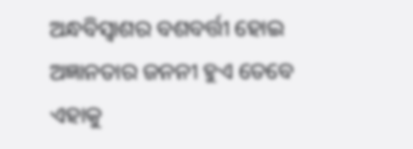ଅନ୍ଧବିସ୍ଵାଶର ବଶବର୍ତ୍ତୀ ହୋଇ ଅଜ୍ଞାନତାର ଜନନୀ ହୁଏ ତେବେ ଏହାକୁ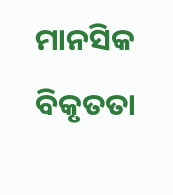ମାନସିକ ବିକୃତତା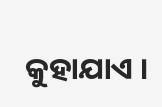କୁହାଯାଏ ।